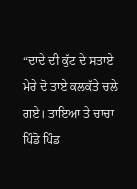“ਦਾਦੇ ਦੀ ਕੁੱਟ ਦੇ ਸਤਾਏ ਮੇਰੇ ਦੋ ਤਾਏ ਕਲਕੱਤੇ ਚਲੇ ਗਏ। ਤਾਇਆ ਤੇ ਚਾਚਾ ਪਿੰਡੋ ਪਿੰਡ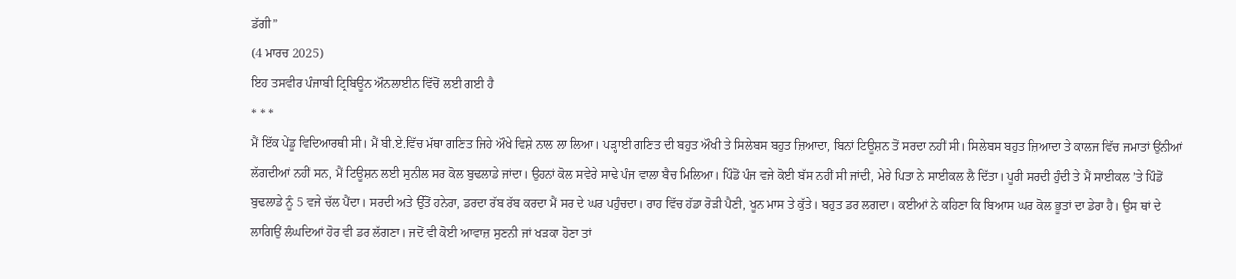ਡੱਗੀ”
(4 ਮਾਰਚ 2025)
ਇਹ ਤਸਵੀਰ ਪੰਜਾਬੀ ਟ੍ਰਿਬਿਊਨ ਔਨਲਾਈਨ ਵਿੱਚੋਂ ਲਈ ਗਈ ਹੈ
* * *
ਮੈਂ ਇੱਕ ਪੇਂਡੂ ਵਿਦਿਆਰਥੀ ਸੀ। ਮੈਂ ਬੀ.ਏ.ਵਿੱਚ ਮੱਥਾ ਗਣਿਤ ਜਿਹੇ ਔਖੇ ਵਿਸ਼ੇ ਨਾਲ ਲਾ ਲਿਆ। ਪੜ੍ਹਾਈ ਗਣਿਤ ਦੀ ਬਹੁਤ ਔਖੀ ਤੇ ਸਿਲੇਬਸ ਬਹੁਤ ਜ਼ਿਆਦਾ, ਬਿਨਾਂ ਟਿਊਸ਼ਨ ਤੋਂ ਸਰਦਾ ਨਹੀਂ ਸੀ। ਸਿਲੇਬਸ ਬਹੁਤ ਜ਼ਿਆਦਾ ਤੇ ਕਾਲਜ ਵਿੱਚ ਜਮਾਤਾਂ ਉਂਨੀਆਂ ਲੱਗਦੀਆਂ ਨਹੀਂ ਸਨ, ਮੈਂ ਟਿਊਸ਼ਨ ਲਈ ਸੁਨੀਲ ਸਰ ਕੋਲ ਬੁਢਲਾਡੇ ਜਾਂਦਾ। ਉਹਨਾਂ ਕੋਲ ਸਵੇਰੇ ਸਾਢੇ ਪੰਜ ਵਾਲਾ ਬੈਚ ਮਿਲਿਆ। ਪਿੰਡੋਂ ਪੰਜ ਵਜੇ ਕੋਈ ਬੱਸ ਨਹੀਂ ਸੀ ਜਾਂਦੀ, ਮੇਰੇ ਪਿਤਾ ਨੇ ਸਾਈਕਲ ਲੈ ਦਿੱਤਾ। ਪੂਰੀ ਸਰਦੀ ਹੁੰਦੀ ਤੇ ਮੈਂ ਸਾਈਕਲ ’ਤੇ ਪਿੰਡੋਂ ਬੁਢਲਾਡੇ ਨੂੰ 5 ਵਜੇ ਚੱਲ ਪੈਂਦਾ। ਸਰਦੀ ਅਤੇ ਉੱਤੋਂ ਹਨੇਰਾ, ਡਰਦਾ ਰੱਬ ਰੱਬ ਕਰਦਾ ਮੈਂ ਸਰ ਦੇ ਘਰ ਪਹੁੰਚਦਾ। ਰਾਹ ਵਿੱਚ ਹੱਡਾ ਰੋੜੀ ਪੈਣੀ, ਖੂਨ ਮਾਸ ਤੇ ਕੁੱਤੇ। ਬਹੁਤ ਡਰ ਲਗਦਾ। ਕਈਆਂ ਨੇ ਕਹਿਣਾ ਕਿ ਬਿਆਸ ਘਰ ਕੋਲ ਭੂਤਾਂ ਦਾ ਡੇਰਾ ਹੈ। ਉਸ ਥਾਂ ਦੇ ਲਾਗਿਉਂ ਲੰਘਦਿਆਂ ਹੋਰ ਵੀ ਡਰ ਲੱਗਣਾ। ਜਦੋਂ ਵੀ ਕੋਈ ਆਵਾਜ਼ ਸੁਣਨੀ ਜਾਂ ਖੜਕਾ ਹੋਣਾ ਤਾਂ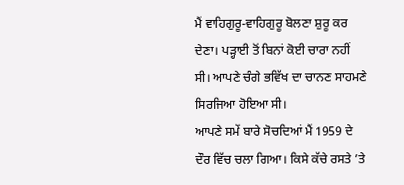ਮੈਂ ਵਾਹਿਗੁਰੂ-ਵਾਹਿਗੁਰੂ ਬੋਲਣਾ ਸ਼ੁਰੂ ਕਰ ਦੇਣਾ। ਪੜ੍ਹਾਈ ਤੋਂ ਬਿਨਾਂ ਕੋਈ ਚਾਰਾ ਨਹੀਂ ਸੀ। ਆਪਣੇ ਚੰਗੇ ਭਵਿੱਖ ਦਾ ਚਾਨਣ ਸਾਹਮਣੇ ਸਿਰਜਿਆ ਹੋਇਆ ਸੀ।
ਆਪਣੇ ਸਮੇਂ ਬਾਰੇ ਸੋਚਦਿਆਂ ਮੈਂ 1959 ਦੇ ਦੌਰ ਵਿੱਚ ਚਲਾ ਗਿਆ। ਕਿਸੇ ਕੱਚੇ ਰਸਤੇ ’ਤੇ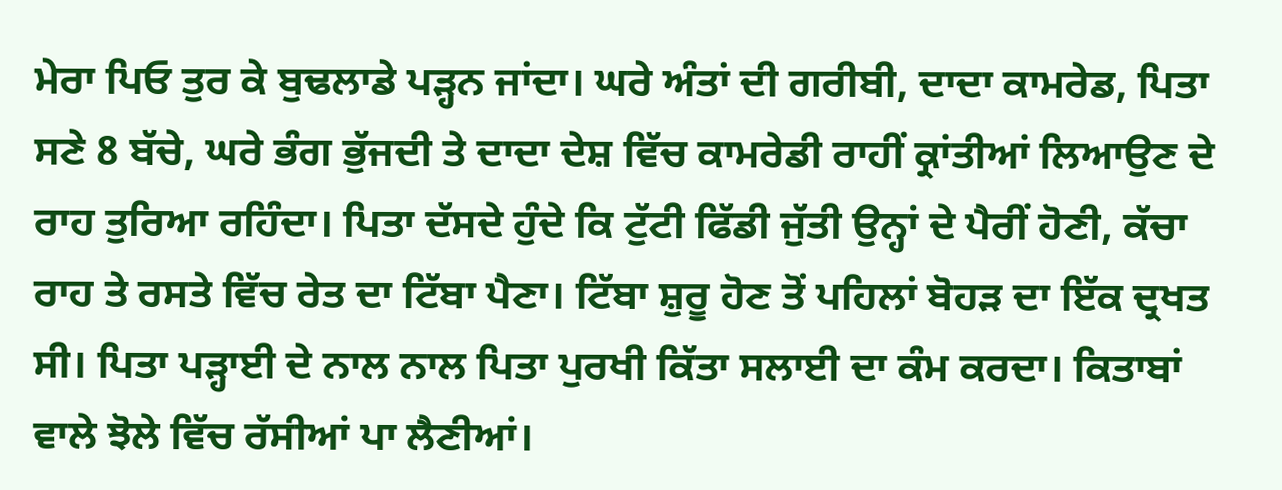ਮੇਰਾ ਪਿਓ ਤੁਰ ਕੇ ਬੁਢਲਾਡੇ ਪੜ੍ਹਨ ਜਾਂਦਾ। ਘਰੇ ਅੰਤਾਂ ਦੀ ਗਰੀਬੀ, ਦਾਦਾ ਕਾਮਰੇਡ, ਪਿਤਾ ਸਣੇ 8 ਬੱਚੇ, ਘਰੇ ਭੰਗ ਭੁੱਜਦੀ ਤੇ ਦਾਦਾ ਦੇਸ਼ ਵਿੱਚ ਕਾਮਰੇਡੀ ਰਾਹੀਂ ਕ੍ਰਾਂਤੀਆਂ ਲਿਆਉਣ ਦੇ ਰਾਹ ਤੁਰਿਆ ਰਹਿੰਦਾ। ਪਿਤਾ ਦੱਸਦੇ ਹੁੰਦੇ ਕਿ ਟੁੱਟੀ ਫਿੱਡੀ ਜੁੱਤੀ ਉਨ੍ਹਾਂ ਦੇ ਪੈਰੀਂ ਹੋਣੀ, ਕੱਚਾ ਰਾਹ ਤੇ ਰਸਤੇ ਵਿੱਚ ਰੇਤ ਦਾ ਟਿੱਬਾ ਪੈਣਾ। ਟਿੱਬਾ ਸ਼ੁਰੂ ਹੋਣ ਤੋਂ ਪਹਿਲਾਂ ਬੋਹੜ ਦਾ ਇੱਕ ਦ੍ਰਖਤ ਸੀ। ਪਿਤਾ ਪੜ੍ਹਾਈ ਦੇ ਨਾਲ ਨਾਲ ਪਿਤਾ ਪੁਰਖੀ ਕਿੱਤਾ ਸਲਾਈ ਦਾ ਕੰਮ ਕਰਦਾ। ਕਿਤਾਬਾਂ ਵਾਲੇ ਝੋਲੇ ਵਿੱਚ ਰੱਸੀਆਂ ਪਾ ਲੈਣੀਆਂ।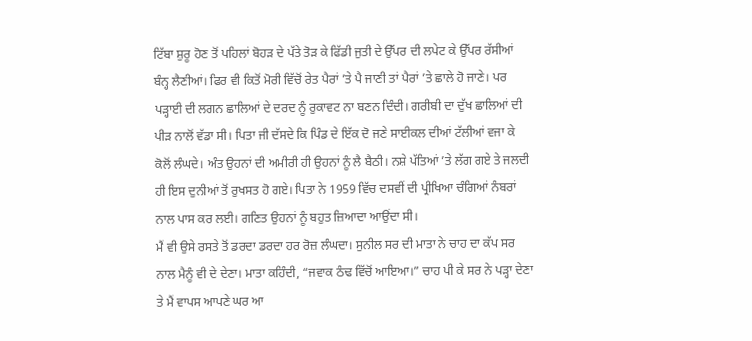ਟਿੱਬਾ ਸ਼ੁਰੂ ਹੋਣ ਤੋਂ ਪਹਿਲਾਂ ਬੋਹੜ ਦੇ ਪੱਤੇ ਤੋੜ ਕੇ ਫਿੱਡੀ ਜੁਤੀ ਦੇ ਉੱਪਰ ਦੀ ਲਪੇਟ ਕੇ ਉੱਪਰ ਰੱਸੀਆਂ ਬੰਨ੍ਹ ਲੈਣੀਆਂ। ਫਿਰ ਵੀ ਕਿਤੋਂ ਮੋਰੀ ਵਿੱਚੋਂ ਰੇਤ ਪੈਰਾਂ ’ਤੇ ਪੈ ਜਾਣੀ ਤਾਂ ਪੈਰਾਂ ’ਤੇ ਛਾਲੇ ਹੋ ਜਾਣੇ। ਪਰ ਪੜ੍ਹਾਈ ਦੀ ਲਗਨ ਛਾਲਿਆਂ ਦੇ ਦਰਦ ਨੂੰ ਰੁਕਾਵਟ ਨਾ ਬਣਨ ਦਿੰਦੀ। ਗਰੀਬੀ ਦਾ ਦੁੱਖ ਛਾਲਿਆਂ ਦੀ ਪੀੜ ਨਾਲੋਂ ਵੱਡਾ ਸੀ। ਪਿਤਾ ਜੀ ਦੱਸਦੇ ਕਿ ਪਿੰਡ ਦੇ ਇੱਕ ਦੋ ਜਣੇ ਸਾਈਕਲ ਦੀਆਂ ਟੱਲੀਆਂ ਵਜਾ ਕੇ ਕੋਲੋਂ ਲੰਘਦੇ। ਅੰਤ ਉਹਨਾਂ ਦੀ ਅਮੀਰੀ ਹੀ ਉਹਨਾਂ ਨੂੰ ਲੈ ਬੈਠੀ। ਨਸ਼ੇ ਪੱਤਿਆਂ ’ਤੇ ਲੱਗ ਗਏ ਤੇ ਜਲਦੀ ਹੀ ਇਸ ਦੁਨੀਆਂ ਤੋਂ ਰੁਖਸਤ ਹੋ ਗਏ। ਪਿਤਾ ਨੇ 1959 ਵਿੱਚ ਦਸਵੀਂ ਦੀ ਪ੍ਰੀਖਿਆ ਚੰਗਿਆਂ ਨੰਬਰਾਂ ਨਾਲ ਪਾਸ ਕਰ ਲਈ। ਗਣਿਤ ਉਹਨਾਂ ਨੂੰ ਬਹੁਤ ਜ਼ਿਆਦਾ ਆਉਂਦਾ ਸੀ।
ਮੈਂ ਵੀ ਉਸੇ ਰਸਤੇ ਤੋਂ ਡਰਦਾ ਡਰਦਾ ਹਰ ਰੋਜ਼ ਲੰਘਦਾ। ਸੁਨੀਲ ਸਰ ਦੀ ਮਾਤਾ ਨੇ ਚਾਹ ਦਾ ਕੱਪ ਸਰ ਨਾਲ ਮੈਨੂੰ ਵੀ ਦੇ ਦੇਣਾ। ਮਾਤਾ ਕਹਿੰਦੀ, “ਜਵਾਕ ਠੰਢ ਵਿੱਚੋਂ ਆਇਆ।” ਚਾਹ ਪੀ ਕੇ ਸਰ ਨੇ ਪੜ੍ਹਾ ਦੇਣਾ ਤੇ ਮੈਂ ਵਾਪਸ ਆਪਣੇ ਘਰ ਆ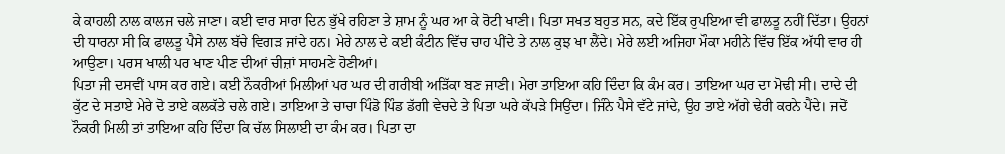ਕੇ ਕਾਹਲੀ ਨਾਲ ਕਾਲਜ ਚਲੇ ਜਾਣਾ। ਕਈ ਵਾਰ ਸਾਰਾ ਦਿਨ ਭੁੱਖੇ ਰਹਿਣਾ ਤੇ ਸ਼ਾਮ ਨੂੰ ਘਰ ਆ ਕੇ ਰੋਟੀ ਖਾਣੀ। ਪਿਤਾ ਸਖਤ ਬਹੁਤ ਸਨ, ਕਦੇ ਇੱਕ ਰੁਪਇਆ ਵੀ ਫਾਲਤੂ ਨਹੀਂ ਦਿੱਤਾ। ਉਹਨਾਂ ਦੀ ਧਾਰਨਾ ਸੀ ਕਿ ਫਾਲਤੂ ਪੈਸੇ ਨਾਲ ਬੱਚੇ ਵਿਗੜ ਜਾਂਦੇ ਹਨ। ਮੇਰੇ ਨਾਲ ਦੇ ਕਈ ਕੰਟੀਨ ਵਿੱਚ ਚਾਹ ਪੀਂਦੇ ਤੇ ਨਾਲ ਕੁਝ ਖਾ ਲੈਂਦੇ। ਮੇਰੇ ਲਈ ਅਜਿਹਾ ਮੌਕਾ ਮਹੀਨੇ ਵਿੱਚ ਇੱਕ ਅੱਧੀ ਵਾਰ ਹੀ ਆਉਣਾ। ਪਰਸ ਖਾਲੀ ਪਰ ਖਾਣ ਪੀਣ ਦੀਆਂ ਚੀਜ਼ਾਂ ਸਾਹਮਣੇ ਹੋਣੀਆਂ।
ਪਿਤਾ ਜੀ ਦਸਵੀਂ ਪਾਸ ਕਰ ਗਏ। ਕਈ ਨੌਕਰੀਆਂ ਮਿਲੀਆਂ ਪਰ ਘਰ ਦੀ ਗਰੀਬੀ ਅੜਿੱਕਾ ਬਣ ਜਾਣੀ। ਮੇਰਾ ਤਾਇਆ ਕਹਿ ਦਿੰਦਾ ਕਿ ਕੰਮ ਕਰ। ਤਾਇਆ ਘਰ ਦਾ ਮੋਢੀ ਸੀ। ਦਾਦੇ ਦੀ ਕੁੱਟ ਦੇ ਸਤਾਏ ਮੇਰੇ ਦੋ ਤਾਏ ਕਲਕੱਤੇ ਚਲੇ ਗਏ। ਤਾਇਆ ਤੇ ਚਾਚਾ ਪਿੰਡੋ ਪਿੰਡ ਡੱਗੀ ਵੇਚਦੇ ਤੇ ਪਿਤਾ ਘਰੇ ਕੱਪੜੇ ਸਿਉਂਦਾ। ਜਿੰਨੇ ਪੈਸੇ ਵੱਟੇ ਜਾਂਦੇ, ਉਹ ਤਾਏ ਅੱਗੇ ਢੇਰੀ ਕਰਨੇ ਪੈਂਦੇ। ਜਦੋਂ ਨੌਕਰੀ ਮਿਲੀ ਤਾਂ ਤਾਇਆ ਕਹਿ ਦਿੰਦਾ ਕਿ ਚੱਲ ਸਿਲਾਈ ਦਾ ਕੰਮ ਕਰ। ਪਿਤਾ ਦਾ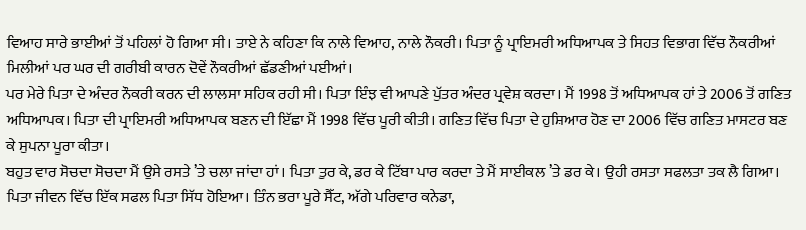ਵਿਆਹ ਸਾਰੇ ਭਾਈਆਂ ਤੋਂ ਪਹਿਲਾਂ ਹੋ ਗਿਆ ਸੀ। ਤਾਏ ਨੇ ਕਹਿਣਾ ਕਿ ਨਾਲੇ ਵਿਆਹ, ਨਾਲੇ ਨੌਕਰੀ। ਪਿਤਾ ਨੂੰ ਪ੍ਰਾਇਮਰੀ ਅਧਿਆਪਕ ਤੇ ਸਿਹਤ ਵਿਭਾਗ ਵਿੱਚ ਨੌਕਰੀਆਂ ਮਿਲੀਆਂ ਪਰ ਘਰ ਦੀ ਗਰੀਬੀ ਕਾਰਨ ਦੋਵੇਂ ਨੌਕਰੀਆਂ ਛੱਡਣੀਆਂ ਪਈਆਂ।
ਪਰ ਮੇਰੇ ਪਿਤਾ ਦੇ ਅੰਦਰ ਨੌਕਰੀ ਕਰਨ ਦੀ ਲਾਲਸਾ ਸਹਿਕ ਰਹੀ ਸੀ। ਪਿਤਾ ਇੰਝ ਵੀ ਆਪਣੇ ਪੁੱਤਰ ਅੰਦਰ ਪ੍ਰਵੇਸ਼ ਕਰਦਾ। ਮੈਂ 1998 ਤੋਂ ਅਧਿਆਪਕ ਹਾਂ ਤੇ 2006 ਤੋਂ ਗਣਿਤ ਅਧਿਆਪਕ। ਪਿਤਾ ਦੀ ਪ੍ਰਾਇਮਰੀ ਅਧਿਆਪਕ ਬਣਨ ਦੀ ਇੱਛਾ ਮੈਂ 1998 ਵਿੱਚ ਪੂਰੀ ਕੀਤੀ। ਗਣਿਤ ਵਿੱਚ ਪਿਤਾ ਦੇ ਹੁਸ਼ਿਆਰ ਹੋਣ ਦਾ 2006 ਵਿੱਚ ਗਣਿਤ ਮਾਸਟਰ ਬਣ ਕੇ ਸੁਪਨਾ ਪੂਰਾ ਕੀਤਾ।
ਬਹੁਤ ਵਾਰ ਸੋਚਦਾ ਸੋਚਦਾ ਮੈਂ ਉਸੇ ਰਸਤੇ ’ਤੇ ਚਲਾ ਜਾਂਦਾ ਹਾਂ। ਪਿਤਾ ਤੁਰ ਕੇ, ਡਰ ਕੇ ਟਿੱਬਾ ਪਾਰ ਕਰਦਾ ਤੇ ਮੈਂ ਸਾਈਕਲ ’ਤੇ ਡਰ ਕੇ। ਉਹੀ ਰਸਤਾ ਸਫਲਤਾ ਤਕ ਲੈ ਗਿਆ। ਪਿਤਾ ਜੀਵਨ ਵਿੱਚ ਇੱਕ ਸਫਲ ਪਿਤਾ ਸਿੱਧ ਹੋਇਆ। ਤਿੰਨ ਭਰਾ ਪੂਰੇ ਸੈੱਟ, ਅੱਗੇ ਪਰਿਵਾਰ ਕਨੇਡਾ,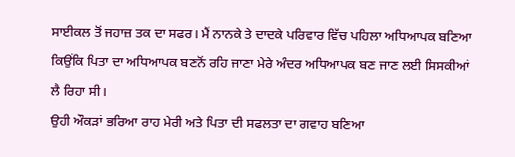ਸਾਈਕਲ ਤੋਂ ਜਹਾਜ਼ ਤਕ ਦਾ ਸਫਰ। ਮੈਂ ਨਾਨਕੇ ਤੇ ਦਾਦਕੇ ਪਰਿਵਾਰ ਵਿੱਚ ਪਹਿਲਾ ਅਧਿਆਪਕ ਬਣਿਆ ਕਿਉਂਕਿ ਪਿਤਾ ਦਾ ਅਧਿਆਪਕ ਬਣਨੋਂ ਰਹਿ ਜਾਣਾ ਮੇਰੇ ਅੰਦਰ ਅਧਿਆਪਕ ਬਣ ਜਾਣ ਲਈ ਸਿਸਕੀਆਂ ਲੈ ਰਿਹਾ ਸੀ।
ਉਹੀ ਔਕੜਾਂ ਭਰਿਆ ਰਾਹ ਮੇਰੀ ਅਤੇ ਪਿਤਾ ਦੀ ਸਫਲਤਾ ਦਾ ਗਵਾਹ ਬਣਿਆ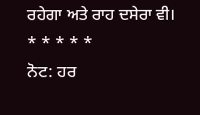ਰਹੇਗਾ ਅਤੇ ਰਾਹ ਦਸੇਰਾ ਵੀ।
* * * * *
ਨੋਟ: ਹਰ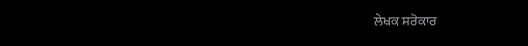ਲੇਖਕ ਸਰੋਕਾਰ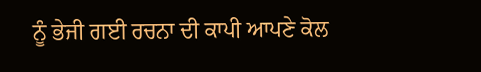ਨੂੰ ਭੇਜੀ ਗਈ ਰਚਨਾ ਦੀ ਕਾਪੀ ਆਪਣੇ ਕੋਲ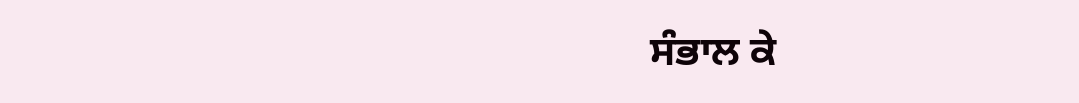ਸੰਭਾਲ ਕੇ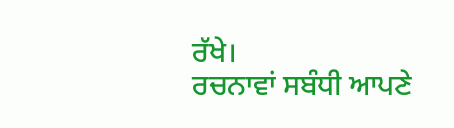ਰੱਖੇ।
ਰਚਨਾਵਾਂ ਸਬੰਧੀ ਆਪਣੇ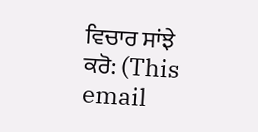ਵਿਚਾਰ ਸਾਂਝੇ ਕਰੋ: (This email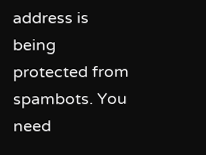address is being protected from spambots. You need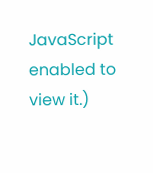JavaScript enabled to view it.)